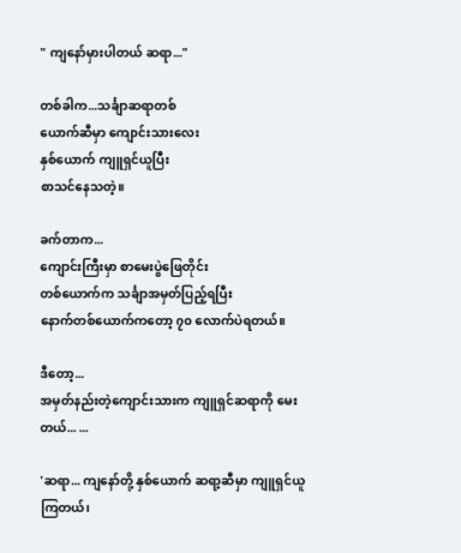" ကျနော်မှားပါတယ် ဆရာ..."

တစ်ခါက...သင်္ချာဆရာတစ်
ယောက်ဆီမှာ ကျောင်းသားလေး
နှစ်ယောက် ကျူရှင်ယူပြီး
စာသင်နေသတဲ့။

ခက်တာက...
ကျောင်းကြီးမှာ စာမေးပွဲဖြေတိုင်း
တစ်ယောက်က သင်္ချာအမှတ်ပြည့်ရပြီး
နောက်တစ်ယောက်ကတော့ ၇၀ လောက်ပဲရတယ်။

ဒီတော့...
အမှတ်နည်းတဲ့ကျောင်းသားက ကျူရှင်ဆရာကို မေးတယ်... ...

'ဆရာ... ကျနော်တို့ နှစ်ယောက် ဆရာ့ဆီမှာ ကျူရှင်ယူကြတယ်၊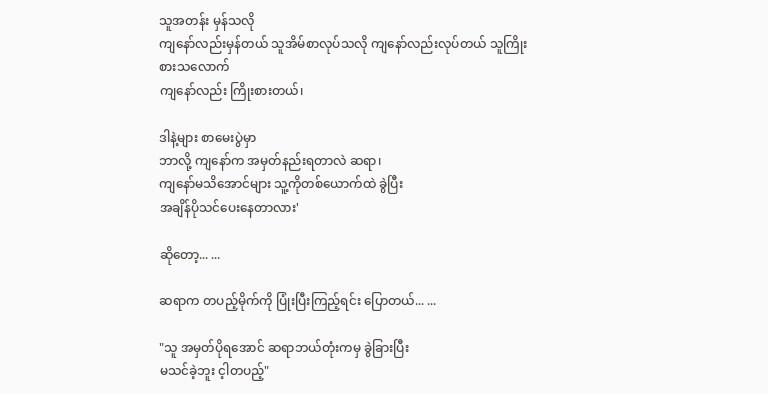သူအတန်း မှန်သလို
ကျနော်လည်းမှန်တယ် သူအိမ်စာလုပ်သလို ကျနော်လည်းလုပ်တယ် သူကြိုးစားသလောက်
ကျနော်လည်း ကြိုးစားတယ်၊

ဒါနဲ့များ စာမေးပွဲမှာ
ဘာလို့ ကျနော်က အမှတ်နည်းရတာလဲ ဆရာ၊
ကျနော်မသိအောင်များ သူ့ကိုတစ်ယောက်ထဲ ခွဲပြီး
အချိန်ပိုသင်ပေးနေတာလား'

ဆိုတော့... ...

ဆရာက တပည့်မိုက်ကို ပြုံးပြီးကြည့်ရင်း ပြောတယ်... ...

"သူ အမှတ်ပိုရအောင် ဆရာဘယ်တုံးကမှ ခွဲခြားပြီး
မသင်ခဲ့ဘူး င့ါတပည့်"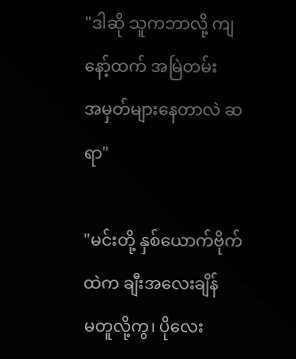"ဒါဆို သူကဘာလို့ ကျနော့်ထက် အမြဲတမ်း
အမှတ်များနေတာလဲ ဆရာ"

"မင်းတို့ နှစ်ယောက်ဗိုက်ထဲက ချီးအလေးချိန်
မတူလို့ကွ၊ ပိုလေး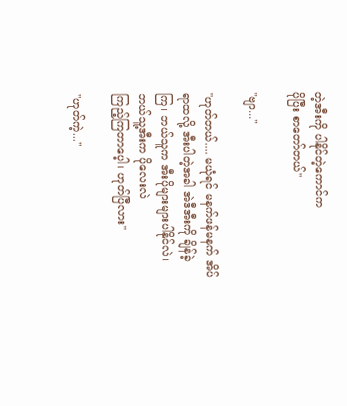တဲ့အီးကို ပါနိုင်တဲ့ကောင်က
ပိုပြီး စာတော်တယ်"

"ဗျာ..."

"ဟုတ်တယ်.... မယုံရင် မနက်ဖန်မနက် အိပ်ရာထလို့ အီးပါတဲ့အခါ အဲဒီအီးကို ချိန်ခဲ့ကြ၊ ဘယ်သူက အီးပိုများများပါနိုင်လဲ၊ ဘယ်သူ့အီးက ပိုလေးလဲ
ကြည့်ကြတာပေ့ါ၊ ဟုတ်ပြီလား"

"ဟုတ်ကဲ့..."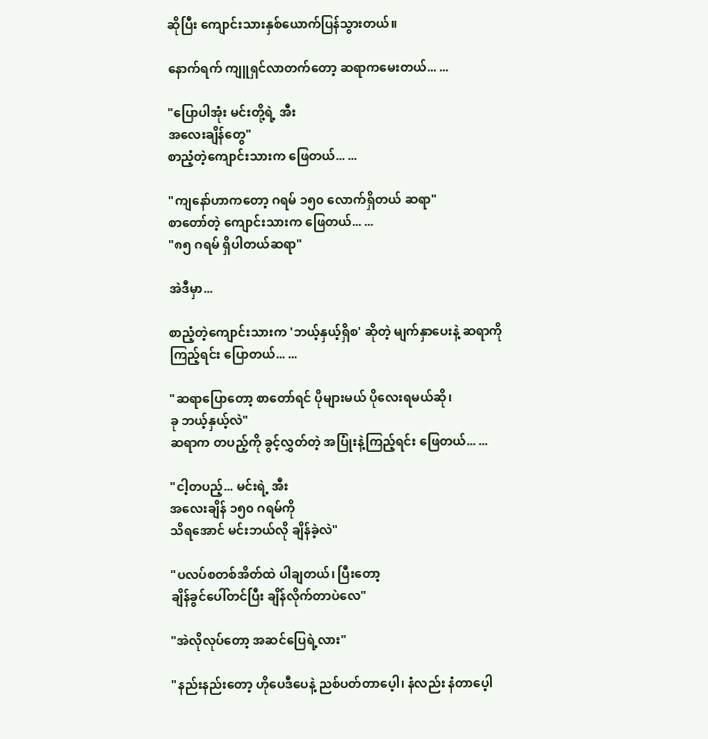ဆိုပြီး ကျောင်းသားနှစ်ယောက်ပြန်သွားတယ်။

နောက်ရက် ကျူရှင်လာတက်တော့ ဆရာကမေးတယ်... ...

"ပြောပါအုံး မင်းတို့ရဲ့ အီး
အလေးချိန်တွေ"
စာညံ့တဲ့ကျောင်းသားက ဖြေတယ်... ...

"ကျနော်ဟာကတော့ ဂရမ် ၁၅၀ လောက်ရှိတယ် ဆရာ"
စာတော်တဲ့ ကျောင်းသားက ဖြေတယ်... ...
"၈၅ ဂရမ် ရှိပါတယ်ဆရာ"

အဲဒီမှာ...

စာညံ့တဲ့ကျောင်းသားက 'ဘယ့်နှယ့်ရှိစ' ဆိုတဲ့ မျက်နှာပေးနဲ့ ဆရာကိုကြည့်ရင်း ပြောတယ်... ...

"ဆရာပြောတော့ စာတော်ရင် ပိုများမယ် ပိုလေးရမယ်ဆို၊
ခု ဘယ့်နှယ့်လဲ"
ဆရာက တပည့်ကို ခွင့်လွှတ်တဲ့ အပြုံးနဲ့ကြည့်ရင်း ဖြေတယ်... ...

"ငါ့တပည့်... မင်းရဲ့ အီး
အလေးချိန် ၁၅၀ ဂရမ်ကို
သိရအောင် မင်းဘယ်လို ချိန်ခဲ့လဲ"

"ပလပ်စတစ်အိတ်ထဲ ပါချတယ်၊ ပြီးတော့
ချိန်ခွင်ပေါ်တင်ပြီး ချိန်လိုက်တာပဲလေ"

"အဲလိုလုပ်တော့ အဆင်ပြေရဲ့လား"

"နည်းနည်းတော့ ဟိုပေဒီပေနဲ့ ညစ်ပတ်တာပေ့ါ၊ နံလည်း နံတာပေ့ါ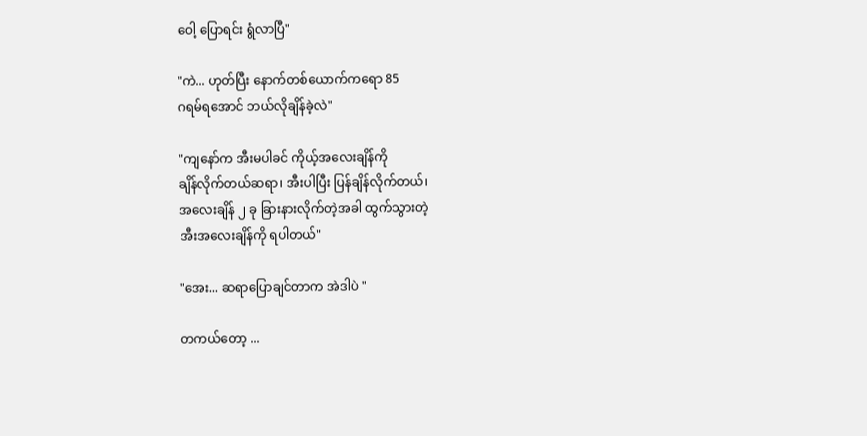ဝေါ့ ပြောရင်း ရွံလာပြီ"

"ကဲ... ဟုတ်ပြီး နောက်တစ်ယောက်ကရော 85
ဂရမ်ရအောင် ဘယ်လိုချိန်ခဲ့လဲ"

"ကျနော်က အီးမပါခင် ကိုယ့်အလေးချိန်ကို
ချိန်လိုက်တယ်ဆရာ၊ အီးပါပြီး ပြန်ချိန်လိုက်တယ်၊
အလေးချိန် ၂ ခု ခြားနားလိုက်တဲ့အခါ ထွက်သွားတဲ့
အီးအလေးချိန်ကို ရပါတယ်"

"အေး... ဆရာပြောချင်တာက အဲဒါပဲ "

တကယ်တော့ ...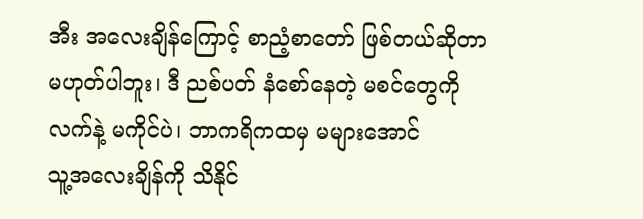အီး အလေးချိန်ကြောင့် စာညံ့စာတော် ဖြစ်တယ်ဆိုတာ
မဟုတ်ပါဘူး၊ ဒီ ညစ်ပတ် နံစော်နေတဲ့ မစင်တွေကို
လက်နဲ့ မကိုင်ပဲ၊ ဘာကရိကထမှ မများအောင်
သူ့အလေးချိန်ကို သိနိုင်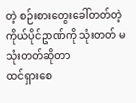တဲ့ စဉ်းစားတွေးခေါ်တတ်တဲ့
ကိုယ်ပိုင်ဥာဏ်ကို သုံးတတ် မသုံးတတ်ဆိုတာ
ထင်ရှားစေ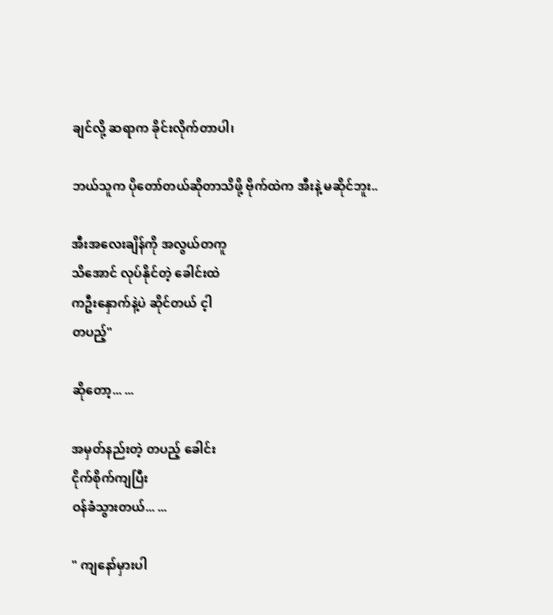ချင်လို့ ဆရာက ခိုင်းလိုက်တာပါ၊

ဘယ်သူက ပိုတော်တယ်ဆိုတာသိဖို့ ဗိုက်ထဲက အီးနဲ့ မဆိုင်ဘူး..

အီးအလေးချိန်ကို အလွယ်တကူ
သိအောင် လုပ်နိုင်တဲ့ ခေါင်းထဲ
ကဦးနှောက်နဲ့ပဲ ဆိုင်တယ် င့ါ
တပည့်"

ဆိုတော့... ...

အမှတ်နည်းတဲ့ တပည့် ခေါင်း
ငိုက်စိုက်ကျပြီး
ဝန်ခံသွားတယ်... ...

" ကျနော်မှားပါ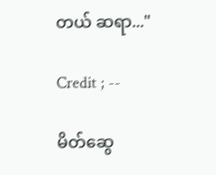တယ် ဆရာ..."

Credit ; --

မိတ်ဆွေ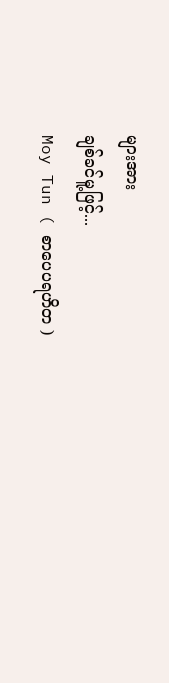များအား
ချစ်ခင်မူ့ဖြင့်...
Moy Tun ( စာပေပရဟိတ )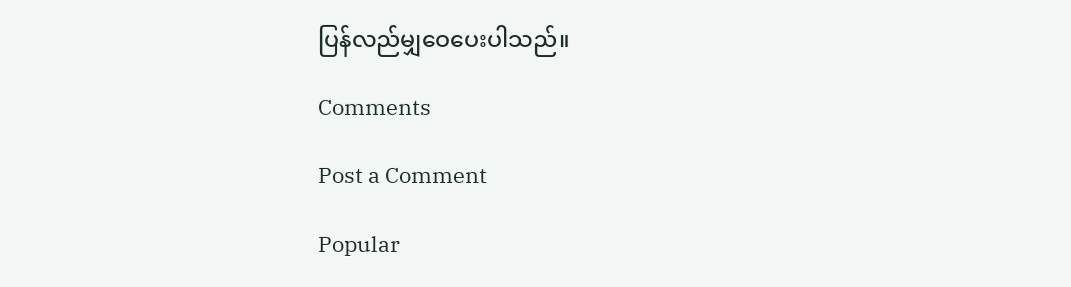ပြန်လည်မျှဝေပေးပါသည်။

Comments

Post a Comment

Popular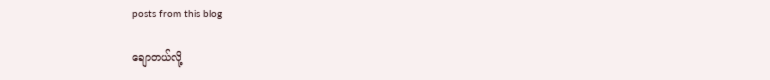posts from this blog

ချောတယ်လို့